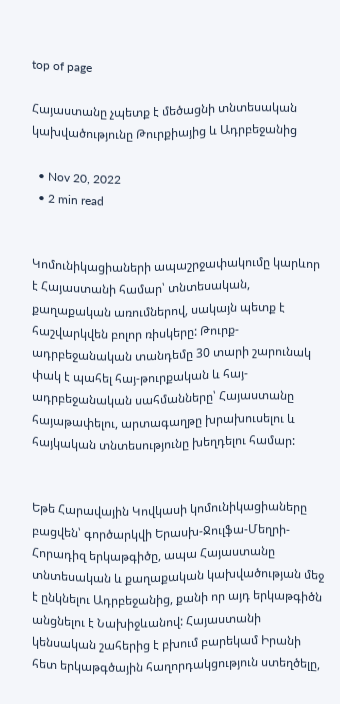top of page

Հայաստանը չպետք է մեծացնի տնտեսական կախվածությունը Թուրքիայից և Ադրբեջանից

  • Nov 20, 2022
  • 2 min read


Կոմունիկացիաների ապաշրջափակումը կարևոր է Հայաստանի համար՝ տնտեսական, քաղաքական առումներով, սակայն պետք է հաշվարկվեն բոլոր ռիսկերը: Թուրք-ադրբեջանական տանդեմը 30 տարի շարունակ փակ է պահել հայ-թուրքական և հայ-ադրբեջանական սահմանները՝ Հայաստանը հայաթափելու, արտագաղթը խրախուսելու և հայկական տնտեսությունը խեղդելու համար:


Եթե Հարավային Կովկասի կոմունիկացիաները բացվեն՝ գործարկվի Երասխ-Ջուլֆա-Մեղրի-Հորադիզ երկաթգիծը, ապա Հայաստանը տնտեսական և քաղաքական կախվածության մեջ է ընկնելու Ադրբեջանից, քանի որ այդ երկաթգիծն անցնելու է Նախիջևանով: Հայաստանի կենսական շահերից է բխում բարեկամ Իրանի հետ երկաթգծային հաղորդակցություն ստեղծելը,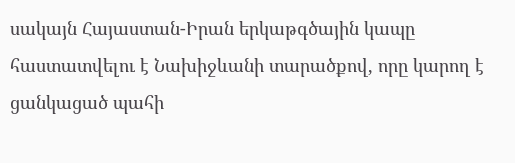սակայն Հայաստան-Իրան երկաթգծային կապը հաստատվելու է Նախիջևանի տարածքով, որը կարող է ցանկացած պահի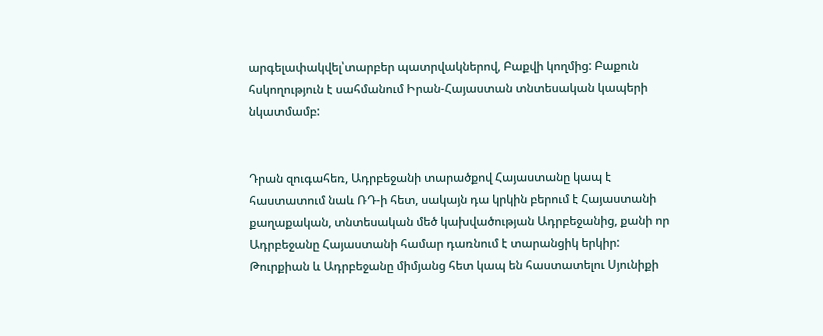արգելափակվել՝տարբեր պատրվակներով, Բաքվի կողմից: Բաքուն հսկողություն է սահմանում Իրան-Հայաստան տնտեսական կապերի նկատմամբ:


Դրան զուգահեռ, Ադրբեջանի տարածքով Հայաստանը կապ է հաստատում նաև ՌԴ-ի հետ, սակայն դա կրկին բերում է Հայաստանի քաղաքական, տնտեսական մեծ կախվածության Ադրբեջանից, քանի որ Ադրբեջանը Հայաստանի համար դառնում է տարանցիկ երկիր: Թուրքիան և Ադրբեջանը միմյանց հետ կապ են հաստատելու Սյունիքի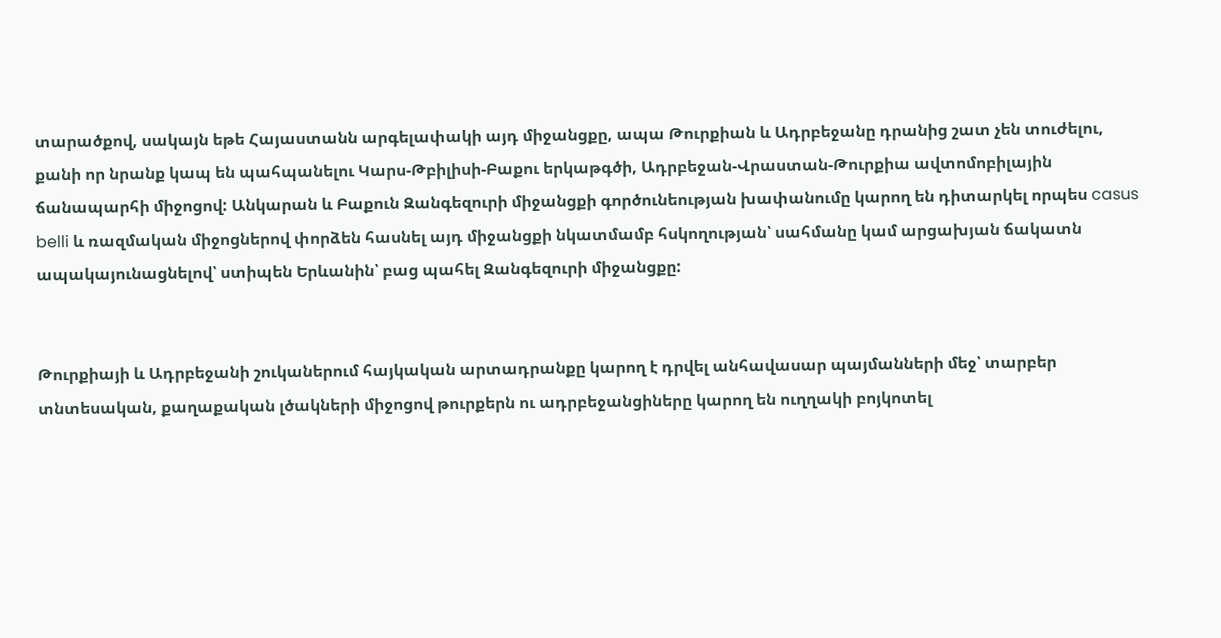տարածքով, սակայն եթե Հայաստանն արգելափակի այդ միջանցքը, ապա Թուրքիան և Ադրբեջանը դրանից շատ չեն տուժելու, քանի որ նրանք կապ են պահպանելու Կարս-Թբիլիսի-Բաքու երկաթգծի, Ադրբեջան-Վրաստան-Թուրքիա ավտոմոբիլային ճանապարհի միջոցով: Անկարան և Բաքուն Զանգեզուրի միջանցքի գործունեության խափանումը կարող են դիտարկել որպես casus belli և ռազմական միջոցներով փորձեն հասնել այդ միջանցքի նկատմամբ հսկողության՝ սահմանը կամ արցախյան ճակատն ապակայունացնելով՝ ստիպեն Երևանին՝ բաց պահել Զանգեզուրի միջանցքը:


Թուրքիայի և Ադրբեջանի շուկաներում հայկական արտադրանքը կարող է դրվել անհավասար պայմանների մեջ՝ տարբեր տնտեսական, քաղաքական լծակների միջոցով թուրքերն ու ադրբեջանցիները կարող են ուղղակի բոյկոտել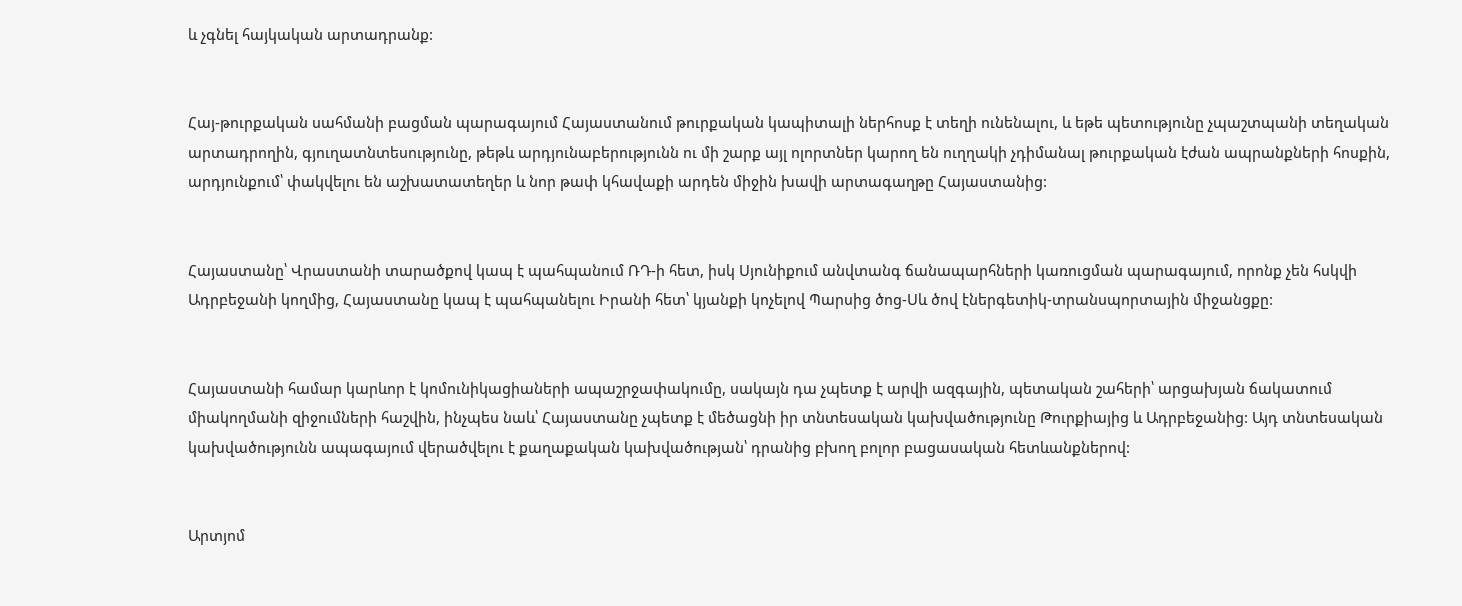և չգնել հայկական արտադրանք:


Հայ-թուրքական սահմանի բացման պարագայում Հայաստանում թուրքական կապիտալի ներհոսք է տեղի ունենալու, և եթե պետությունը չպաշտպանի տեղական արտադրողին, գյուղատնտեսությունը, թեթև արդյունաբերությունն ու մի շարք այլ ոլորտներ կարող են ուղղակի չդիմանալ թուրքական էժան ապրանքների հոսքին, արդյունքում՝ փակվելու են աշխատատեղեր և նոր թափ կհավաքի արդեն միջին խավի արտագաղթը Հայաստանից:


Հայաստանը՝ Վրաստանի տարածքով կապ է պահպանում ՌԴ-ի հետ, իսկ Սյունիքում անվտանգ ճանապարհների կառուցման պարագայում, որոնք չեն հսկվի Ադրբեջանի կողմից, Հայաստանը կապ է պահպանելու Իրանի հետ՝ կյանքի կոչելով Պարսից ծոց-Սև ծով էներգետիկ-տրանսպորտային միջանցքը:


Հայաստանի համար կարևոր է կոմունիկացիաների ապաշրջափակումը, սակայն դա չպետք է արվի ազգային, պետական շահերի՝ արցախյան ճակատում միակողմանի զիջումների հաշվին, ինչպես նաև՝ Հայաստանը չպետք է մեծացնի իր տնտեսական կախվածությունը Թուրքիայից և Ադրբեջանից: Այդ տնտեսական կախվածությունն ապագայում վերածվելու է քաղաքական կախվածության՝ դրանից բխող բոլոր բացասական հետևանքներով:


Արտյոմ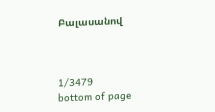Բալասանով



1/3479
bottom of page